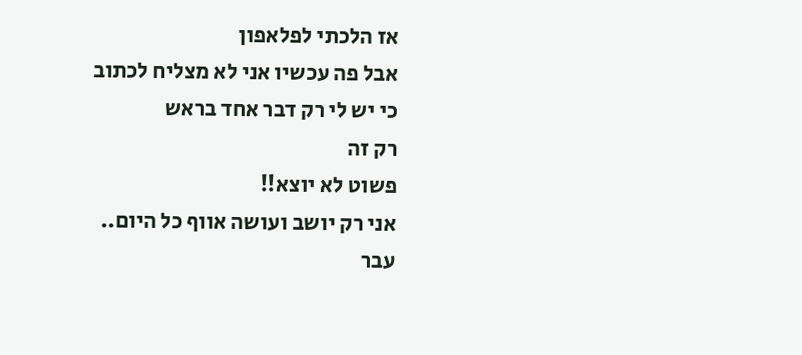אז הלכתי לפלאפון
אבל פה עכשיו אני לא מצליח לכתוב
כי יש לי רק דבר אחד בראש
רק זה
פשוט לא יוצא!!
אני רק יושב ועושה אווף כל היום..
עבר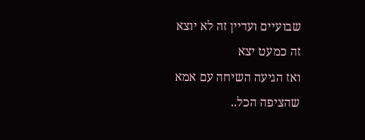שבועיים ועדיין זה לא יוצא
זה כמעט יצא
ואז הגיעה השיחה עם אמא
שהציפה הכל..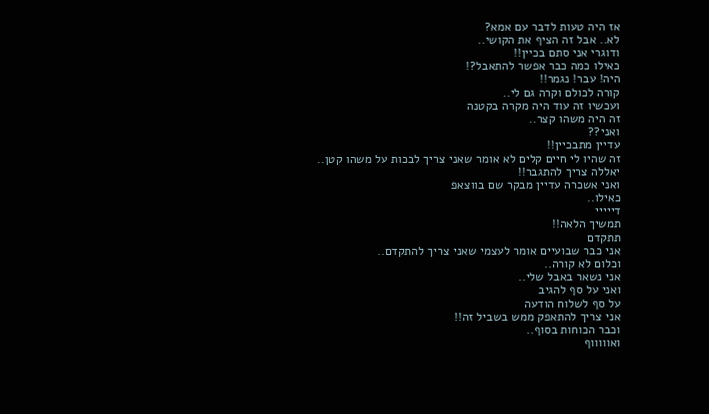אז היה טעות לדבר עם אמא?
לא.. אבל זה הציף את הקושי..
ודוגרי אני סתם בכיין!!
כאילו כמה כבר אפשר להתאבל?!
היה! עבר! נגמר!!
קורה לכולם וקרה גם לי..
ועכשיו זה עוד היה מקרה בקטנה
זה היה משהו קצר..
ואני??
עדיין מתבכיין!!
זה שהיו לי חיים קלים לא אומר שאני צריך לבכות על משהו קטן..
יאללה צריך להתגבר!!
ואני אשכרה עדיין מבקר שם בווצאפ
כאילו..
דייייי
תמשיך הלאה!!
תתקדם
אני כבר שבועיים אומר לעצמי שאני צריך להתקדם..
וכלום לא קורה..
אני נשאר באבל שלי..
ואני על סף להגיב
על סף לשלוח הודעה
אני צריך להתאפק ממש בשביל זה!!
וכבר הכוחות בסוף..
ואוווווף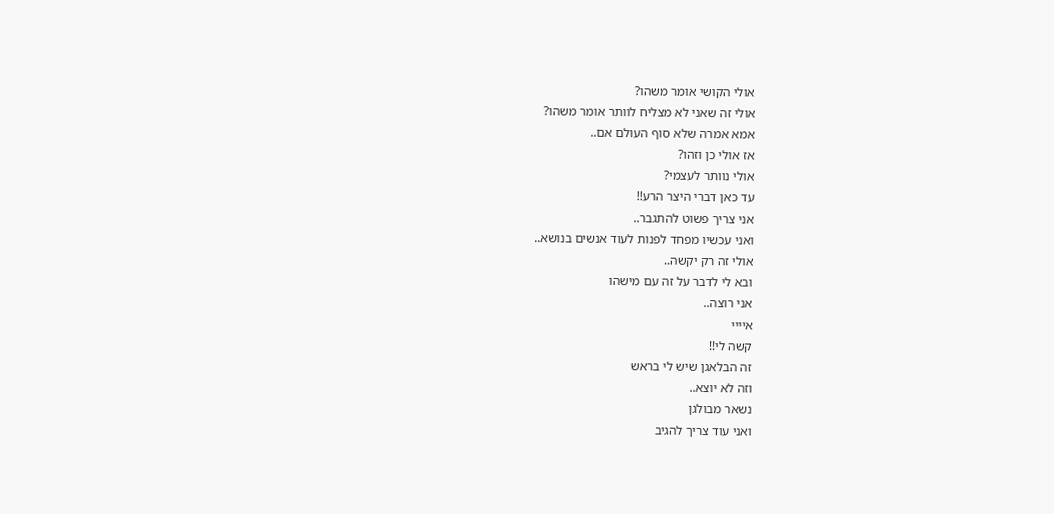אולי הקושי אומר משהו?
אולי זה שאני לא מצליח לוותר אומר משהו?
אמא אמרה שלא סוף העולם אם..
אז אולי כן וזהו?
אולי נוותר לעצמי?
עד כאן דברי היצר הרע!!
אני צריך פשוט להתגבר..
ואני עכשיו מפחד לפנות לעוד אנשים בנושא..
אולי זה רק יקשה..
ובא לי לדבר על זה עם מישהו
אני רוצה..
איייי
קשה לי!!
זה הבלאגן שיש לי בראש
וזה לא יוצא..
נשאר מבולגן
ואני עוד צריך להגיב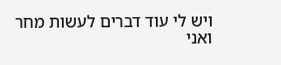ויש לי עוד דברים לעשות מחר
ואני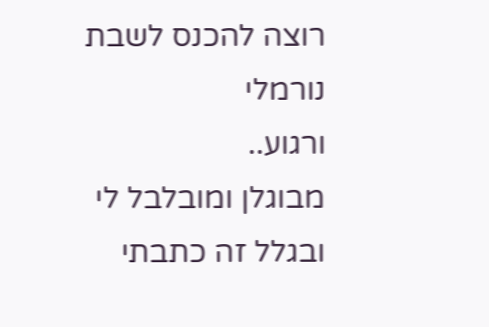רוצה להכנס לשבת נורמלי
ורגוע..
מבוגלן ומובלבל לי
ובגלל זה כתבתי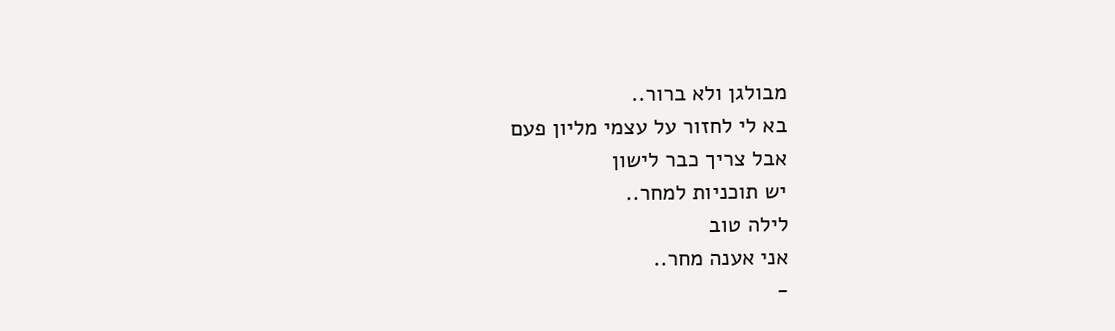מבולגן ולא ברור..
בא לי לחזור על עצמי מליון פעם
אבל צריך כבר לישון
יש תוכניות למחר..
לילה טוב
אני אענה מחר..
-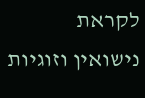לקראת נישואין וזוגיות